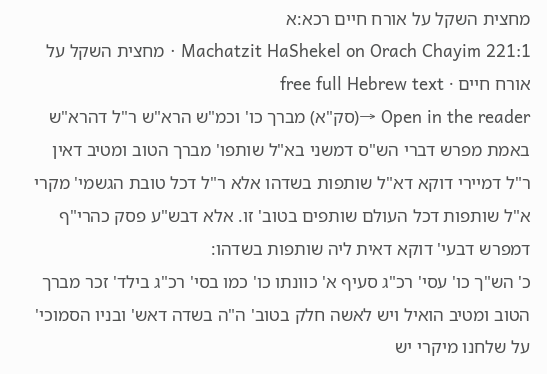מחצית השקל על אורח חיים רכא:א
Machatzit HaShekel on Orach Chayim 221:1 · מחצית השקל על אורח חיים · free full Hebrew text
Open in the reader →(סק"א) מברך כו' וכמ"ש הרא"ש ר"ל דהרא"ש באמת מפרש דברי הש"ס דמשני בא"ל שותפו' מברך הטוב ומטיב דאין ר"ל דמיירי דוקא דא"ל שותפות בשדהו אלא ר"ל דכל טובת הגשמי' מקרי א"ל שותפות דכל העולם שותפים בטוב' זו. אלא דבש"ע פסק כהרי"ף דמפרש דבעי' דוקא דאית ליה שותפות בשדהו:
כ' הש"ך כו' עסי' רכ"ג סעיף א' כוונתו כו' כמו בסי' רכ"ג בילד' זכר מברך הטוב ומטיב הואיל ויש לאשה חלק בטוב' ה"ה בשדה דאש' ובניו הסמוכי' על שלחנו מיקרי יש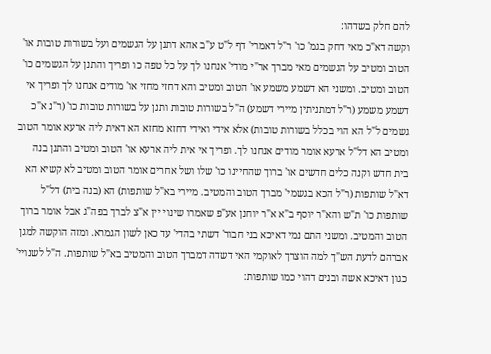להם חלק בשדהו:
וקשה דא"כ מאי דחק בגמ' כו' ר"ל דאמרי' דף ל"ט ע"ב אהא דתנן על הגשמים ועל בשורות טובות או' הטוב ומטיב על הגשמים מאי מברך אר"י מודי' אנחנו לך על כל טפה כו ופריך והתנן על הגשמים כו' הטוב ומטיב. ומשני הא דשמע משמע או' הטוב ומטיב והא דחזי מחזי או' מודים אנחנו לך ופריך אי דשמע משמע (ר"ל דמתניתין מיירי דשמע) ה"ל בשורות טובות ותנן על בשורות טובות כו' (ר"נ א"כ גשמים ל"ל הא הוי בכלל בשורות טובות) אלא אידי ואידי דחזא מחזא הא דאית ליה ארעא אומר הטוב ומטיב הא דל"ל ארעא אומר מודים אנחנו לך. ופריך אי אית ליה ארעא או' הטוב ומטיב והתנן בנה בית חדש וקנה כלים חדשים או' ברוך שהחיינו כו' שלו ושל אחרים אומר הטוב ומטיב לא קשיא הא דא"ל שותפות (ר"ל הכא בגשמי' מברך הטוב והמטיב. מיירי בא"ל שותפות) הא (בנה בית) דל"ל שותפות כו' ת"ש והא"ר יוסף ב"א א"ר יוחנן אע"פ שאמרו שינוי יין א"צ לברך בפה"ג אבל אומר ברוך הטוב והמטיב. ומשני התם נמי דאיכא בני חבור' דשתי בהדי' עד כאן לשון הגמרא. ומזה הוקשה למגן אברהם לדעת הש"ך למה הוצרך לאוקמי האי דשדה דמברך הטוב והמטיב בא"ל שותפות. ה"ל לשנויי' כגון דאיכא אשה ובנים דהוי כמו שותפות: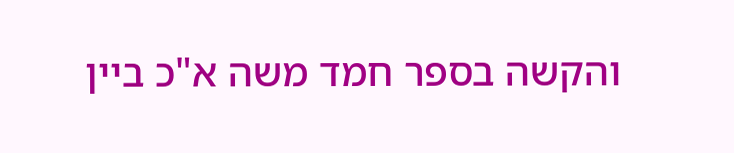והקשה בספר חמד משה א"כ ביין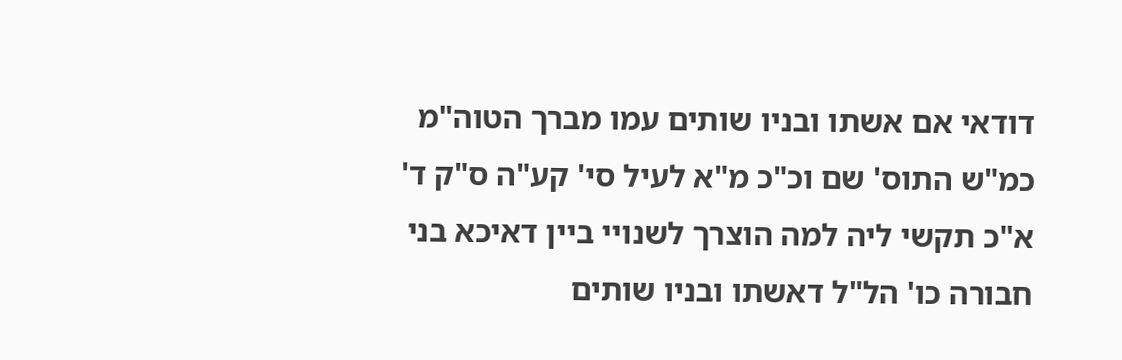דודאי אם אשתו ובניו שותים עמו מברך הטוה"מ כמ"ש התוס' שם וכ"כ מ"א לעיל סי' קע"ה ס"ק ד' א"כ תקשי ליה למה הוצרך לשנויי ביין דאיכא בני חבורה כו' הל"ל דאשתו ובניו שותים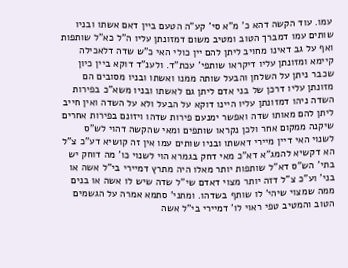עמו. עוד הקשה דהא כ' מ"א סי' קע"ה הטעם ביין דאם אשתו ובניו שותים עמו דמברך הטוב ומטיב משום דמזונתן עליו ה"ל כא"ל שותפות ואף על גב דאינו מחויב ליתן להם יין כולי האי כ"ש שדה דלאכילה קיימא ומזונתן עליו דיקראו שותפי' עכת"ד. ולענ"ד דוקא ביין כיון שכבר ניתן על השלחן והבעל שותה ממנו ואשתו ובניו מסובים הם מזונתן עליו דרכן של בני אדם ליתן גם לאשתו ובניו משא"כ בפירות השדה ניהו דמזונתן עליו היינו דוקא על הבעל ולא על השדה ואין חייב ליתן להם מאותו שדה ואפשר ימנעם פירות שדהו ויזונם בפירות אחרים שיקנה ממקום אחר ולכן נקראו שותפים ומאי שהקשה דהוי לש"ס לשנוי האי דיין מיירי דאשתו ובניו שותים עמו אין זה קושיא דע"כ צ"ל הא דקשיא להמג"א דא"כ מאי דחק בגמרא הוי לשנוי כו' מה דוחק יש בתי' הש"ס דא"ל שותפות יותר מאלו היה מתרץ דמיירי בי"ל אשה או בני' וע"כ צ"ל דזה יותר מצוי דאדם שי"ל שדה שיש לו אשה או בנים ממה שמצוי שיהי' לו שותף בשדהו. ומתני' סתמא אמרה על הגשמים הטוב והמטיב טפי ראוי לו' דמיירי בי"ל אשה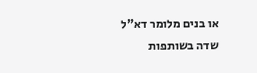או בנים מלומר דא"ל שדה בשותפות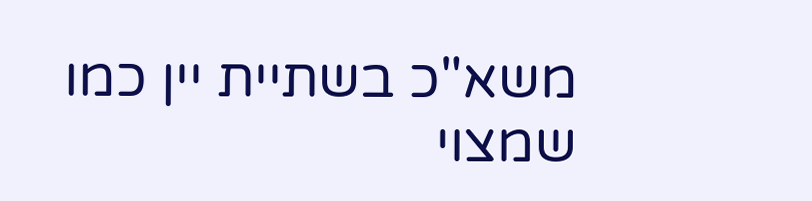משא"כ בשתיית יין כמו שמצוי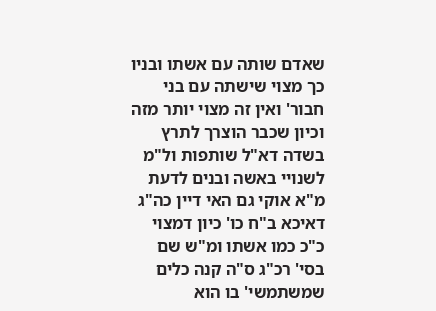שאדם שותה עם אשתו ובניו כך מצוי שישתה עם בני חבור' ואין זה מצוי יותר מזה וכיון שכבר הוצרך לתרץ בשדה דא"ל שותפות ול"מ לשנויי באשה ובנים לדעת מ"א אוקי גם האי דיין כה"ג דאיכא ב"ח כו' כיון דמצוי כ"כ כמו אשתו ומ"ש שם בסי' רכ"ג ס"ה קנה כלים שמשתמשי' בו הוא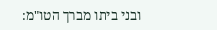ובני ביתו מברך הטו"מ: